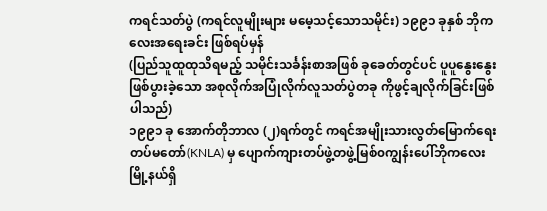ကရင်သတ်ပွဲ (ကရင်လူမျိုးများ မမေ့သင့်သောသမိုင်း) ၁၉၉၁ ခုနှစ် ဘိုကလေးအရေးခင်း ဖြစ်ရပ်မှန်
(ပြည်သူထူထုသိရမည့် သမိုင်းသင်္ခန်းစာအဖြစ် ခုခေတ်တွင်ပင် ပူပူနွေးနွေးဖြစ်ပွားခဲ့သော အစုလိုက်အပြုံလိုက်လူသတ်ပွဲတခု ကိုဖွင့်ချလိုက်ခြင်းဖြစ်ပါသည်)
၁၉၉၁ ခု အောက်တိုဘာလ (၂)ရက်တွင် ကရင်အမျိုးသားလွတ်မြောက်ရေးတပ်မတော်(KNLA) မှ ပျောက်ကျားတပ်ဖွဲ့တဖွဲ့မြစ်၀ကျွန်းပေါ်ဘိုကလေးမြို့နယ်ရှိ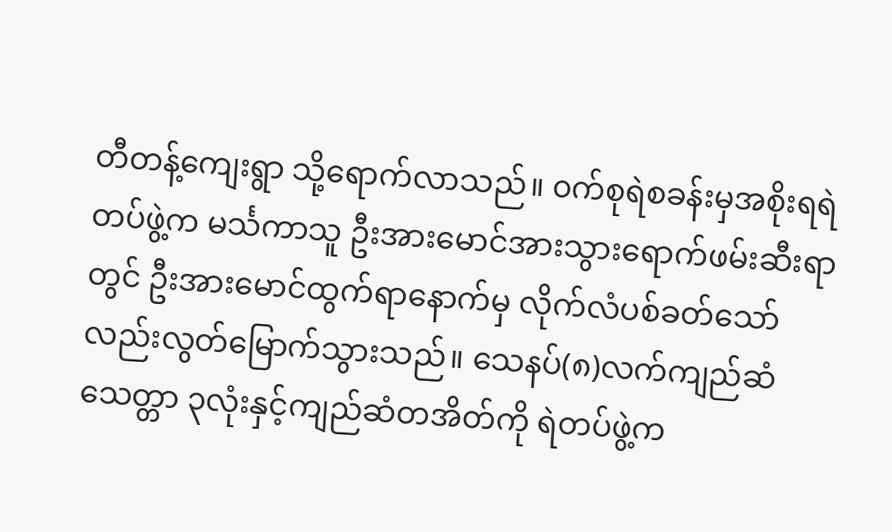တီတန့်ကျေးရွာ သို့ရောက်လာသည်။ ၀က်စုရဲစခန်းမှအစိုးရရဲတပ်ဖွဲ့က မင်္သကာသူ ဦးအားမောင်အားသွားရောက်ဖမ်းဆီးရာတွင် ဦးအားမောင်ထွက်ရာနောက်မှ လိုက်လံပစ်ခတ်သော်လည်းလွတ်မြောက်သွားသည်။ သေနပ်(၈)လက်ကျည်ဆံသေတ္တာ ၃လုံးနှင့်ကျည်ဆံတအိတ်ကို ရဲတပ်ဖွဲ့က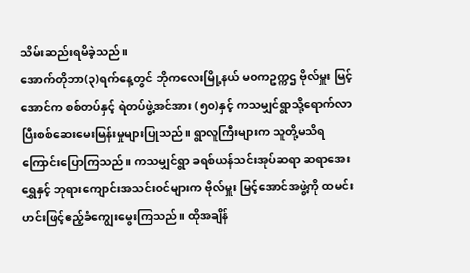သိမ်းဆည်းရမိခဲ့သည်။
အောက်တိုဘာ(၃)ရက်နေ့တွင် ဘိုကလေးမြို့နယ် မ၀ကဥက္ကဌ ဗိုလ်မှူး မြင့်အောင်က စစ်တပ်နှင့် ရဲတပ်ဖွဲ့အင်အား (၅၀)နှင့် ကသမျှင်ရွာသို့ရောက်လာပြီးစစ်ဆေးမေးမြန်းမှုများပြုသည်။ ရွာလူကြီးများက သူတို့မသိရကြောင်းပြောကြသည်။ ကသမျှင်ရွာ ခရစ်ယန်သင်းအုပ်ဆရာ ဆရာအေးရွှေနှင့် ဘုရားကျောင်းအသင်း၀င်များက ဗိုလ်မှူး မြင့်အောင်အဖွဲ့ကို ထမင်းဟင်းဖြင့်ဧည့်ခံကျွေးမွေးကြသည်။ ထိုအချိန်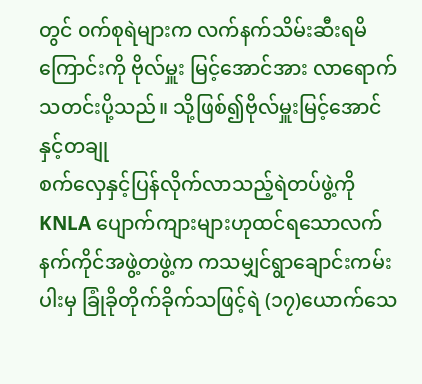တွင် ၀က်စုရဲများက လက်နက်သိမ်းဆီးရမိကြောင်းကို ဗိုလ်မှူး မြင့်အောင်အား လာရောက်သတင်းပို့သည်။ သို့ဖြစ်၍ဗိုလ်မှူးမြင့်အောင်နှင့်တချု
စက်လှေနှင့်ပြန်လိုက်လာသည့်ရဲတပ်ဖွဲ့ကို KNLA ပျောက်ကျားများဟုထင်ရသောလက်နက်ကိုင်အဖွဲ့တဖွဲ့က ကသမျှင်ရွာချောင်းကမ်းပါးမှ ခြုံခိုတိုက်ခိုက်သဖြင့်ရဲ (၁၇)ယောက်သေ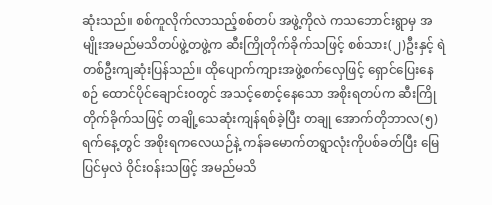ဆုံးသည်။ စစ်ကူလိုက်လာသည့်စစ်တပ် အဖွဲ့ကိုလဲ ကသဘောင်းရွာမှ အမျိုးအမည်မသိတပ်ဖွဲ့တဖွဲ့က ဆီးကြိုတိုက်ခိုက်သဖြင့် စစ်သား(၂)ဦးနှင့် ရဲတစ်ဦးကျဆုံးပြန်သည်။ ထိုပျောက်ကျားအဖွဲ့စက်လှေဖြင့် ရှောင်ပြေးနေစဉ် ထောင်ပိုင်ချောင်း၀တွင် အသင့်စောင့်နေသော အစိုးရတပ်က ဆီးကြိုတိုက်ခိုက်သဖြင့် တချို့သေဆုံးကျန်ရစ်ခဲ့ပြီး တချု အောက်တိုဘာလ(၅)ရက်နေ့တွင် အစိုးရကလေယဉ်နဲ့ ကန်ခမောက်တရွာလုံးကိုပစ်ခတ်ပြီး မြေပြင်မှလဲ ဝိုင်း၀န်းသဖြင့် အမည်မသိ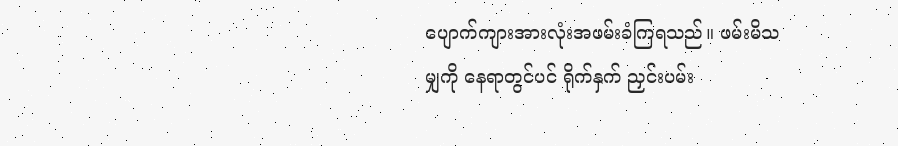ပျောက်ကျားအားလုံးအဖမ်းခံကြရသည်။ ဖမ်းမိသမျှကို နေရာတွင်ပင် ရိုက်နှက် ညှင်းပမ်း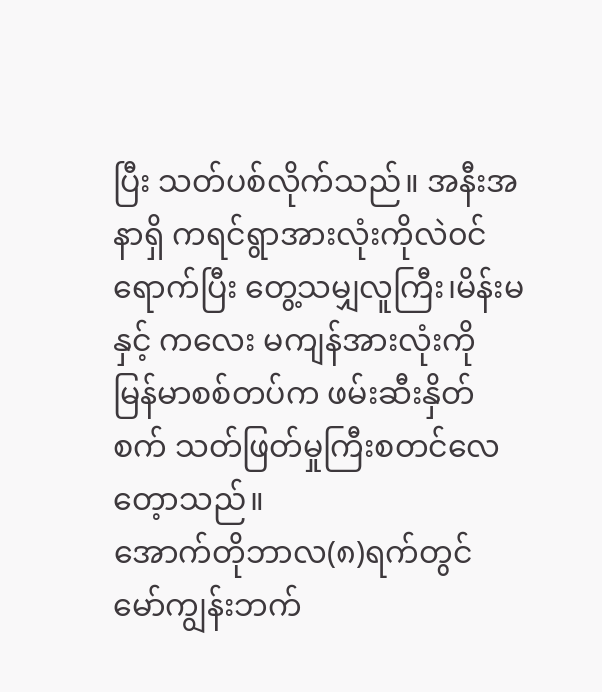ပြီး သတ်ပစ်လိုက်သည်။ အနီးအနာရှိ ကရင်ရွာအားလုံးကိုလဲ၀င်ရောက်ပြီး တွေ့သမျှလူကြီး၊မိန်းမနှင့် ကလေး မကျန်အားလုံးကို မြန်မာစစ်တပ်က ဖမ်းဆီးနှိတ်စက် သတ်ဖြတ်မှုကြီးစတင်လေတေ့ာသည်။
အောက်တိုဘာလ(၈)ရက်တွင် မော်ကျွန်းဘက်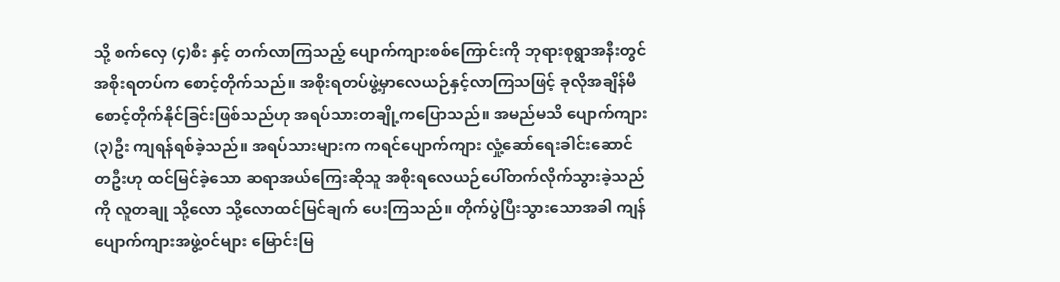သို့ စက်လှေ (၄)စီး နှင့် တက်လာကြသည့် ပျောက်ကျားစစ်ကြောင်းကို ဘုရားစုရွာအနီးတွင် အစိုးရတပ်က စောင့်တိုက်သည်။ အစိုးရတပ်ဖွဲ့မှာလေယဉ်နှင့်လာကြသဖြင့် ခုလိုအချိန်မီစောင့်တိုက်နိုင်ခြင်းဖြစ်သည်ဟု အရပ်သားတချို့ကပြောသည်။ အမည်မသိ ပျောက်ကျား(၃)ဦး ကျရန်ရစ်ခဲ့သည်။ အရပ်သားများက ကရင်ပျောက်ကျား လှုံ့ဆော်ရေးခါင်းဆောင်တဦးဟု ထင်မြင်ခဲ့သော ဆရာအယ်ကြေးဆိုသူ အစိုးရလေယဉ်ပေါ်တက်လိုက်သွားခဲ့သည် ကို လူတချု သို့လော သို့လောထင်မြင်ချက် ပေးကြသည်။ တိုက်ပွဲပြီးသွားသောအခါ ကျန်ပျောက်ကျားအဖွဲ့၀င်များ မြောင်းမြ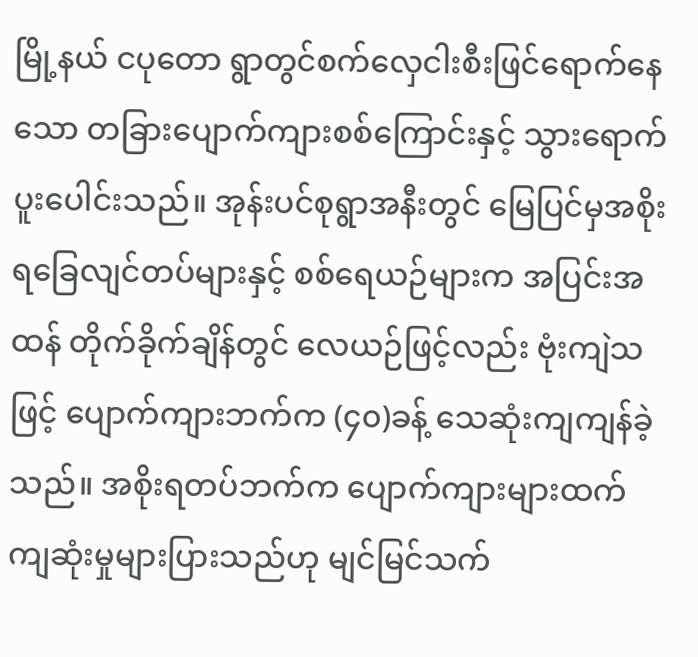မြို့နယ် ငပုတော ရွာတွင်စက်လှေငါးစီးဖြင်ရောက်နေသော တခြားပျောက်ကျားစစ်ကြောင်းနှင့် သွားရောက်ပူးပေါင်းသည်။ အုန်းပင်စုရွာအနီးတွင် မြေပြင်မှအစိုးရခြေလျင်တပ်များနှင့် စစ်ရေယဉ်များက အပြင်းအထန် တိုက်ခိုက်ချိန်တွင် လေယဉ်ဖြင့်လည်း ဗုံးကျဲသဖြင့် ပျောက်ကျားဘက်က (၄၀)ခန့် သေဆုံးကျကျန်ခဲ့သည်။ အစိုးရတပ်ဘက်က ပျောက်ကျားများထက် ကျဆုံးမှုများပြားသည်ဟု မျင်မြင်သက်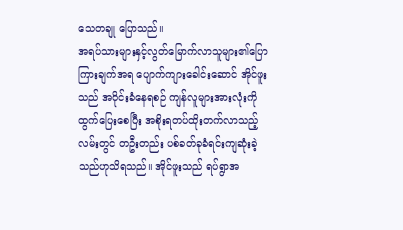သေတချု ပြောသည်။
အရပ်သားများနှင့်လွတ်မြောက်လာသူများ၏ပြောကြားချက်အရ ပျောက်ကျားခေါင်းဆောင် အိုင်ဖူးသည် အဝိုင်းခံနေရစဉ် ကျန်လူများအားလုံးကိုထွက်ပြေးစေပြီး အစိုးရတပ်ထိုးတက်လာသည့်လမ်းတွင် တဦးတည်း ပစ်ခတ်ခုခံရင်းကျဆုံးခဲ့သည်ဟုသိရသည်။ အိုင်ဖူးသည် ရပ်ရွာအ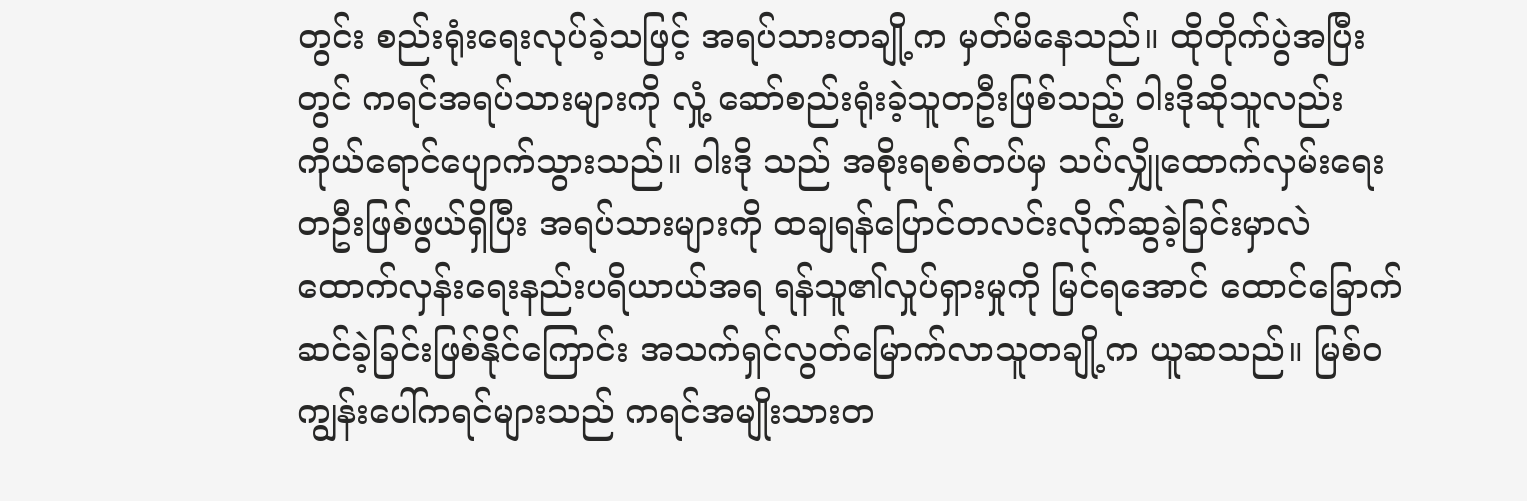တွင်း စည်းရုံးရေးလုပ်ခဲ့သဖြင့် အရပ်သားတချို့က မှတ်မိနေသည်။ ထိုတိုက်ပွဲအပြီးတွင် ကရင်အရပ်သားများကို လှုံ့ ဆော်စည်းရုံးခဲ့သူတဦးဖြစ်သည့် ဝါးဒိုဆိုသူလည်း ကိုယ်ရောင်ပျောက်သွားသည်။ ဝါးဒို သည် အစိုးရစစ်တပ်မှ သပ်လျှိုထောက်လှမ်းရေးတဦးဖြစ်ဖွယ်ရှိပြီး အရပ်သားများကို ထချရန်ပြောင်တလင်းလိုက်ဆွခဲ့ခြင်းမှာလဲ ထောက်လှန်းရေးနည်းပရိယာယ်အရ ရန်သူ၏လှုပ်ရှားမှုကို မြင်ရအောင် ထောင်ခြောက်ဆင်ခဲ့ခြင်းဖြစ်နိုင်ကြောင်း အသက်ရှင်လွတ်မြောက်လာသူတချို့က ယူဆသည်။ မြစ်၀ကျွန်းပေါ်ကရင်များသည် ကရင်အမျိုးသားတ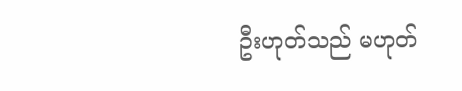ဦးဟုတ်သည် မဟုတ်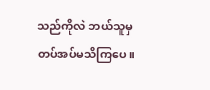သည်ကိုလဲ ဘယ်သူမှ တပ်အပ်မသိကြပေ။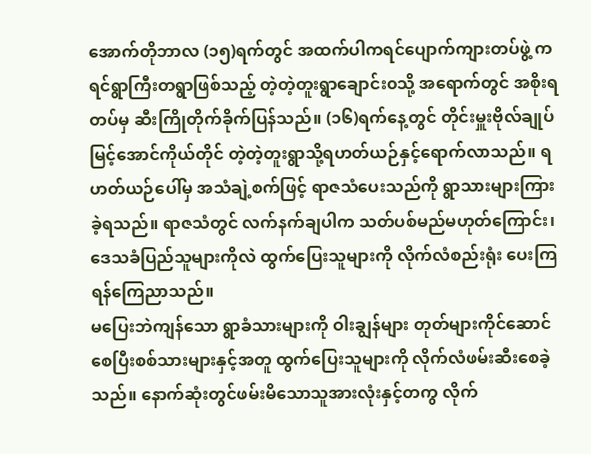အောက်တိုဘာလ (၁၅)ရက်တွင် အထက်ပါကရင်ပျောက်ကျားတပ်ဖွဲ့ ကရင်ရွာကြီးတရွာဖြစ်သည့် တဲ့တဲ့တူးရွာချောင်း၀သို့ အရောက်တွင် အစိုးရတပ်မှ ဆီးကြိုတိုက်ခိုက်ပြန်သည်။ (၁၆)ရက်နေ့တွင် တိုင်းမှူးဗိုလ်ချုပ်မြင့်အောင်ကိုယ်တိုင် တဲ့တဲ့တူးရွာသို့ရဟတ်ယဉ်နှင့်ရောက်လာသည်။ ရဟတ်ယဉ်ပေါ်မှ အသံချဲ့စက်ဖြင့် ရာဇသံပေးသည်ကို ရွာသားများကြားခဲ့ရသည်။ ရာဇသံတွင် လက်နက်ချပါက သတ်ပစ်မည်မဟုတ်ကြောင်း၊ ဒေသခံပြည်သူများကိုလဲ ထွက်ပြေးသူများကို လိုက်လံစည်းရုံး ပေးကြရန်ကြေညာသည်။
မပြေးဘဲကျန်သော ရွာခံသားများကို ဝါးချွန်များ တုတ်များကိုင်ဆောင်စေပြီးစစ်သားများနှင့်အတူ ထွက်ပြေးသူများကို လိုက်လံဖမ်းဆီးစေခဲ့သည်။ နောက်ဆုံးတွင်ဖမ်းမိသောသူအားလုံးနှင့်တကွ လိုက်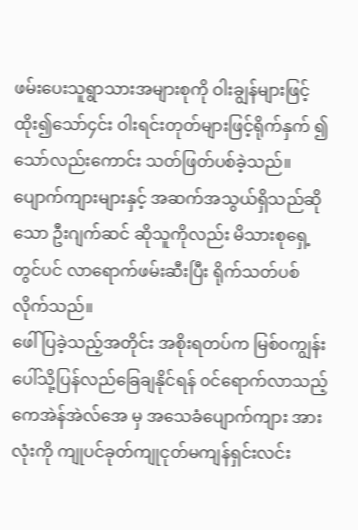ဖမ်းပေးသူရွာသားအများစုကို ဝါးချွန်များဖြင့်ထိုး၍သော်၄င်း ဝါးရင်းတုတ်များဖြင့်ရိုက်နှက် ၍သော်လည်းကောင်း သတ်ဖြတ်ပစ်ခဲ့သည်။ ပျောက်ကျားများနှင့် အဆက်အသွယ်ရှိသည်ဆိုသော ဦးဂျက်ဆင် ဆိုသူကိုလည်း မိသားစုရှေ့တွင်ပင် လာရောက်ဖမ်းဆီးပြီး ရိုက်သတ်ပစ်လိုက်သည်။
ဖေါ်ပြခဲ့သည့်အတိုင်း အစိုးရတပ်က မြစ်၀ကျွန်းပေါ်သို့ပြန်လည်ခြေချနိုင်ရန် ၀င်ရောက်လာသည့်ကေအဲန်အဲလ်အေ မှ အသေခံပျောက်ကျား အားလုံးကို ကျုပင်ခုတ်ကျုငုတ်မကျန်ရှင်းလင်း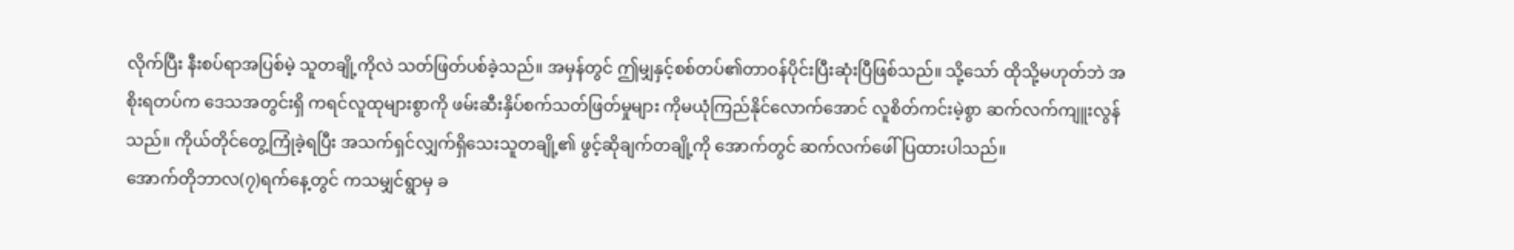လိုက်ပြီး နီးစပ်ရာအပြစ်မဲ့ သူတချို့ကိုလဲ သတ်ဖြတ်ပစ်ခဲ့သည်။ အမှန်တွင် ဤမျှနှင့်စစ်တပ်၏တာ၀န်ပိုင်းပြီးဆုံးပြီဖြစ်သည်။ သို့သော် ထိုသို့မဟုတ်ဘဲ အစိုးရတပ်က ဒေသအတွင်းရှိ ကရင်လူထုများစွာကို ဖမ်းဆီးနှိပ်စက်သတ်ဖြတ်မှုများ ကိုမယုံကြည်နိုင်လောက်အောင် လူစိတ်ကင်းမဲ့စွာ ဆက်လက်ကျူးလွန်သည်။ ကိုယ်တိုင်တွေ့ကြုံခဲ့ရပြီး အသက်ရှင်လျှက်ရှိသေးသူတချို့၏ ဖွင့်ဆိုချက်တချို့ကို အောက်တွင် ဆက်လက်ဖေါ်ပြထားပါသည်။
အောက်တိုဘာလ(၇)ရက်နေ့တွင် ကသမျှင်ရွာမှ ခ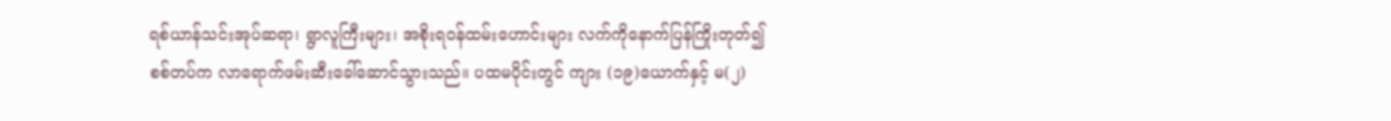ရစ်ယာန်သင်းအုပ်ဆရာ၊ ရွာလူကြီးများ၊ အစိုးရ၀န်ထမ်းဟောင်းများ လက်ကိုနောက်ပြန်ကြိုးတုတ်၍ စစ်တပ်က လာရောက်ဖမ်းဆီးခေါ်ဆောင်သွားသည်။ ပထမပိုင်းတွင် ကျား (၁၉)ယောက်နှင့် မ(၂)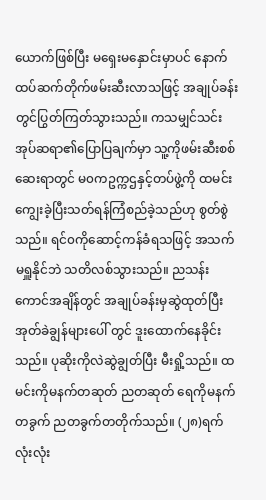ယောက်ဖြစ်ပြီး မရှေးမနှောင်းမှာပင် နောက်ထပ်ဆက်တိုက်ဖမ်းဆီးလာသဖြင့် အချုပ်ခန်းတွင်ပြွတ်ကြတ်သွားသည်။ ကသမျှင်သင်းအုပ်ဆရာ၏ပြောပြချက်မှာ သူ့ကိုဖမ်းဆီးစစ်ဆေးရာတွင် မ၀ကဥက္ကဌနှင့်တပ်ဖွဲ့ကို ထမင်းကျွေးခဲ့ပြီးသတ်ရန်ကြံစည်ခဲ့သည်ဟု စွတ်စွဲသည်။ ရင်၀ကိုဆောင့်ကန်ခံရသဖြင့် အသက်မရှူနိုင်ဘဲ သတိလစ်သွားသည်။ ညသန်းကောင်အချိန်တွင် အချုပ်ခန်းမှဆွဲထုတ်ပြီး အုတ်ခဲချွန်များပေါ် တွင် ဒူးထောက်နေခိုင်းသည်။ ပုဆိုးကိုလဲဆွဲချွတ်ပြီး မီးရှို့သည်။ ထမင်းကိုမနက်တဆုတ် ညတဆုတ် ရေကိုမနက်တခွက် ညတခွက်တတိုက်သည်။ (၂၈)ရက်လုံးလုံး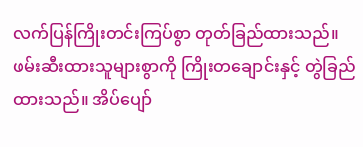လက်ပြန်ကြိုးတင်းကြပ်စွာ တုတ်ခြည်ထားသည်။ ဖမ်းဆီးထားသူများစွာကို ကြိုးတချောင်းနှင့် တွဲခြည်ထားသည်။ အိပ်ပျော်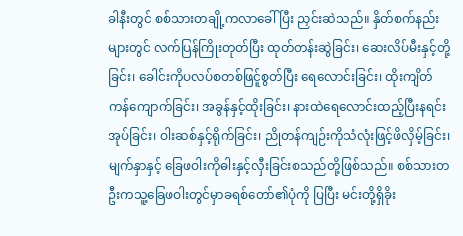ခါနီးတွင် စစ်သားတချို့ကလာခေါ်ပြီး ညှင်းဆဲသည်။ နှိတ်စက်နည်းများတွင် လက်ပြန်ကြိုးတုတ်ပြီး ထုတ်တန်းဆွဲခြင်း၊ ဆေးလိပ်မီးနှင့်တို့ခြင်း၊ ခေါင်းကိုပလပ်စတစ်ဖြင်ူစွတ်ပြီး ရေလောင်းခြင်း၊ ထိုးကျိတ်ကန်ကျောက်ခြင်း၊ အခွန်နှင့်ထိုးခြင်း၊ နားထဲရေလောင်းထည့်ပြီးနရင်းအုပ်ခြင်း၊ ဝါးဆစ်နှင့်ရိုက်ခြင်း၊ ညိုတန်ကျဉ်းကိုသံလုံးဖြင့်ဖိလှိမ့်ခြင်း၊မျက်နှာနှင့် ခြေဖဝါးကိုဓါးနှင့်လှီးခြင်းစသည်တို့ဖြစ်သည်။ စစ်သားတဦးကသူ့ခြေဖဝါးတွင်မှာခရစ်တော်၏ပုံကို ပြပြီး မင်းတို့ရှိခိုး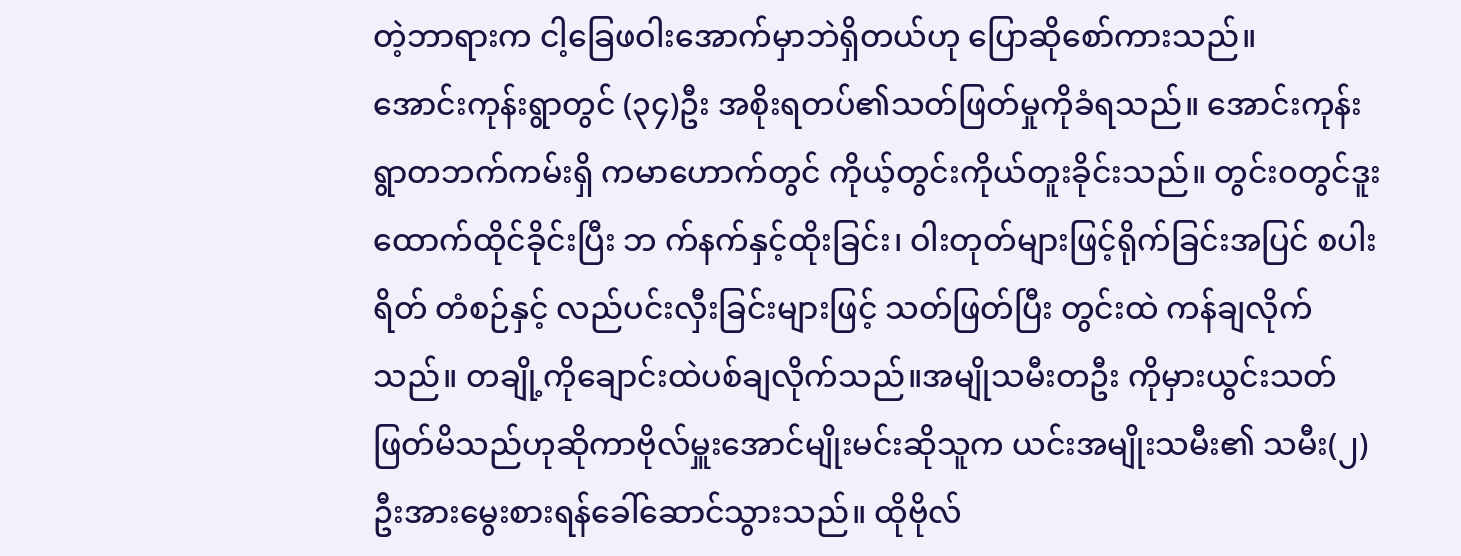တဲ့ဘာရားက ငါ့ခြေဖဝါးအောက်မှာဘဲရှိတယ်ဟု ပြောဆိုစော်ကားသည်။
အောင်းကုန်းရွာတွင် (၃၄)ဦး အစိုးရတပ်၏သတ်ဖြတ်မှုကိုခံရသည်။ အောင်းကုန်းရွာတဘက်ကမ်းရှိ ကမာဟောက်တွင် ကိုယ့်တွင်းကိုယ်တူးခိုင်းသည်။ တွင်း၀တွင်ဒူးထောက်ထိုင်ခိုင်းပြီး ဘ က်နက်နှင့်ထိုးခြင်း၊ ဝါးတုတ်များဖြင့်ရိုက်ခြင်းအပြင် စပါးရိတ် တံစဉ်နှင့် လည်ပင်းလှီးခြင်းများဖြင့် သတ်ဖြတ်ပြီး တွင်းထဲ ကန်ချလိုက်သည်။ တချို့ကိုချောင်းထဲပစ်ချလိုက်သည်။အမျိုသမီးတဦး ကိုမှားယွင်းသတ်ဖြတ်မိသည်ဟုဆိုကာဗိုလ်မှူးအောင်မျိုးမင်းဆိုသူက ယင်းအမျိုးသမီး၏ သမီး(၂)ဦးအားမွေးစားရန်ခေါ်ဆောင်သွားသည်။ ထိုဗိုလ်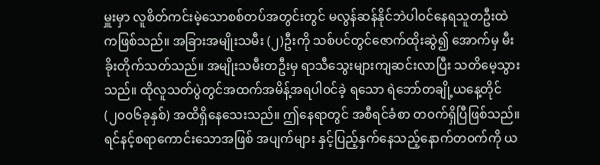မှူးမှာ လူစိတ်ကင်းမဲ့သောစစ်တပ်အတွင်းတွင် မလွန်ဆန်နိုင်ဘဲပါ၀င်နေရသူတဦးထဲကဖြစ်သည်။ အခြားအမျိုးသမီး (၂)ဦးကို သစ်ပင်တွင်ဇောက်ထိုးဆွဲ၍ အောက်မှ မီးခိုးတိုက်သတ်သည်။ အမျိုးသမီးတဦးမှ ရာသီသွေးများကျဆင်းလာပြီး သတိမေ့သွားသည်။ ထိုလူသတ်ပွဲတွင်အထက်အမိန့်အရပါ၀င်ခဲ့ ရသော ရဲဘော်တချို့ယနေ့တိုင် (၂၀၀၆ခုနှစ်) အထိရှိနေသေးသည်။ ဤနေရာတွင် အစီရင်ခံစာ တ၀က်ရှိပြီဖြစ်သည်။ ရင်နင့်စရာကောင်းသောအဖြစ် အပျက်များ နှင့်ပြည့်နှက်နေသည့်နောက်တ၀က်ကို ယ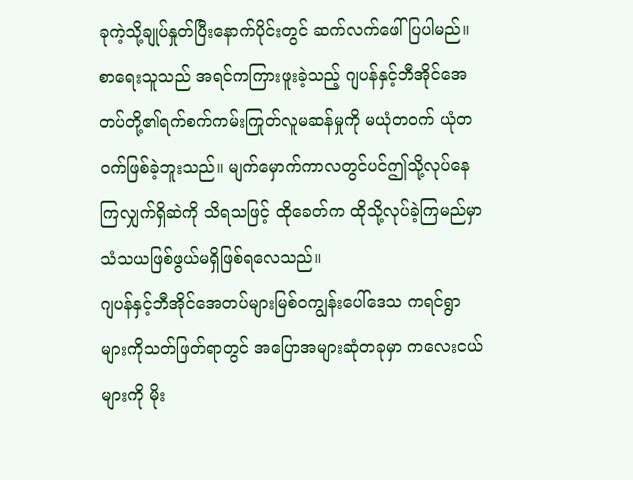ခုကဲ့သို့ချုပ်နှုတ်ပြီးနောက်ပိုင်းတွင် ဆက်လက်ဖေါ်ပြပါမည်။ စာရေးသူသည် အရင်ကကြားဖူးခဲ့သည့် ဂျပန်နှင့်ဘီအိုင်အေတပ်တို့၏ရက်စက်ကမ်းကြုတ်လူမဆန်မှုကို မယုံတ၀က် ယုံတ၀က်ဖြစ်ခဲ့ဘူးသည်။ မျက်မှောက်ကာလတွင်ပင်ဤသို့လုပ်နေကြလျှက်ရှိဆဲကို သိရသဖြင့် ထိုခေတ်က ထိုသို့လုပ်ခဲ့ကြမည်မှာ သံသယဖြစ်ဖွယ်မရှိဖြစ်ရလေသည်။
ဂျပန်နှင့်ဘီအိုင်အေတပ်များမြစ်၀ကျွန်းပေါ်ဒေသ ကရင်ရွာများကိုသတ်ဖြတ်ရာတွင် အပြောအများဆုံတခုမှာ ကလေးငယ်များကို မိုး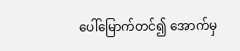ပေါ်မြောက်တင်၍ အောက်မှ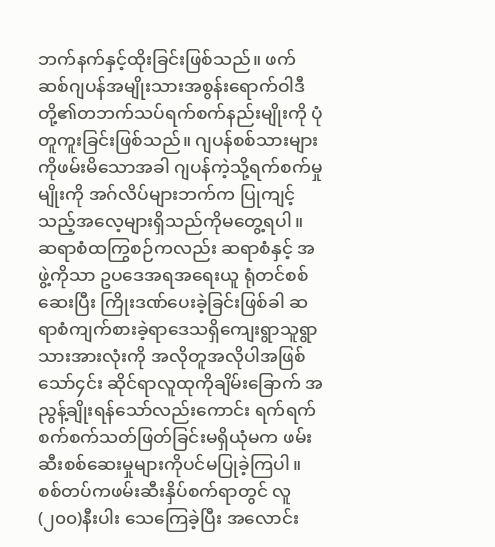ဘက်နက်နှင့်ထိုးခြင်းဖြစ်သည်။ ဖက်ဆစ်ဂျပန်အမျိုးသားအစွန်းရောက်ဝါဒီတို့၏တဘက်သပ်ရက်စက်နည်းမျိုးကို ပုံတူကူးခြင်းဖြစ်သည်။ ဂျပန်စစ်သားများကိုဖမ်းမိသောအခါ ဂျပန်ကဲ့သို့ရက်စက်မှုမျိုးကို အဂ်လိပ်များဘက်က ပြုကျင့်သည့်အလေ့များရှိသည်ကိုမတွေ့ရပါ။ ဆရာစံထကြွစဉ်ကလည်း ဆရာစံနှင့် အဖွဲ့ကိုသာ ဥပဒေအရအရေးယူ ရုံတင်စစ်ဆေးပြီး ကြိုးဒဏ်ပေးခဲ့ခြင်းဖြစ်ခါ ဆရာစံကျက်စားခဲ့ရာဒေသရှိကျေးရွာသူရွာသားအားလုံးကို အလိုတူအလိုပါအဖြစ် သော်၄င်း ဆိုင်ရာလူထုကိုချိမ်းခြောက် အညွန့်ချိုးရန်သော်လည်းကောင်း ရက်ရက်စက်စက်သတ်ဖြတ်ခြင်းမရှိယုံမက ဖမ်းဆီးစစ်ဆေးမှုများကိုပင်မပြုခဲ့ကြပါ။
စစ်တပ်ကဖမ်းဆီးနှိပ်စက်ရာတွင် လူ (၂၀၀)နီးပါး သေကြေခဲ့ပြီး အလောင်း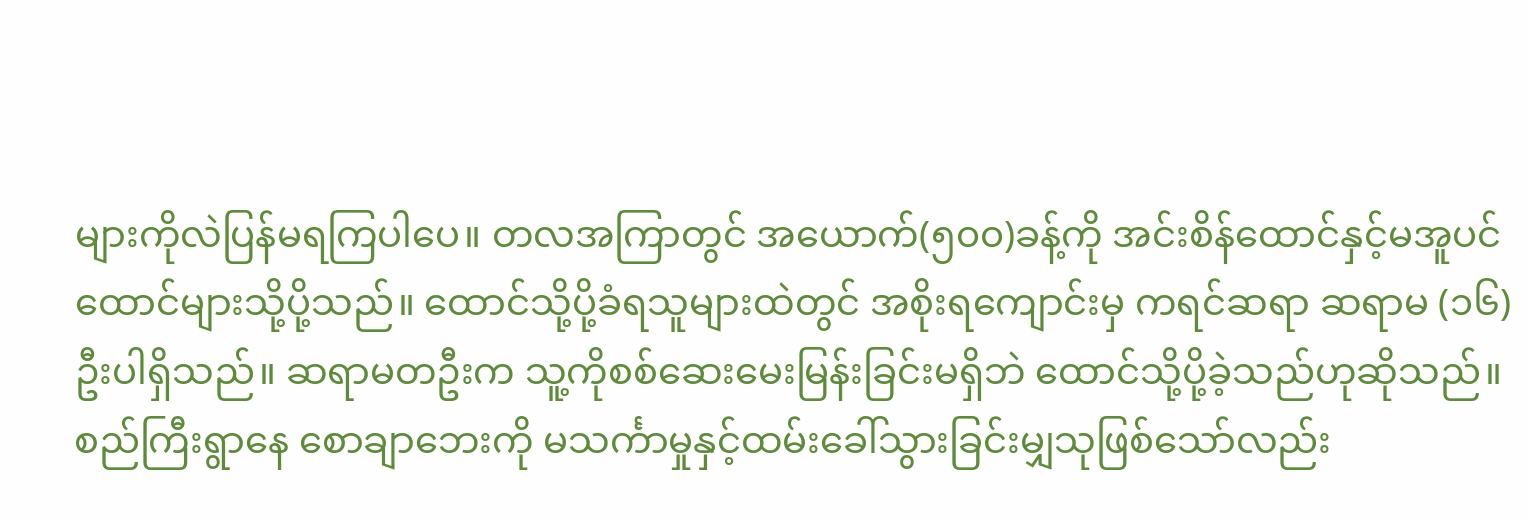များကိုလဲပြန်မရကြပါပေ။ တလအကြာတွင် အယောက်(၅၀၀)ခန့်ကို အင်းစိန်ထောင်နှင့်မအူပင်ထောင်များသို့ပို့သည်။ ထောင်သို့ပို့ခံရသူများထဲတွင် အစိုးရကျောင်းမှ ကရင်ဆရာ ဆရာမ (၁၆)ဦးပါရှိသည်။ ဆရာမတဦးက သူ့ကိုစစ်ဆေးမေးမြန်းခြင်းမရှိဘဲ ထောင်သို့ပို့ခဲ့သည်ဟုဆိုသည်။
စည်ကြီးရွာနေ စောချာဘေးကို မသင်္ကာမှုနှင့်ထမ်းခေါ်သွားခြင်းမျှသုဖြစ်သော်လည်း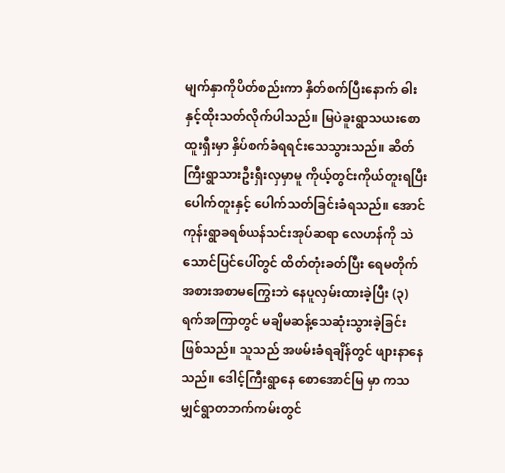မျက်နှာကိုပိတ်စည်းကာ နှိတ်စက်ပြီးနောက် ဓါးနှင့်ထိုးသတ်လိုက်ပါသည်။ မြပဲခူးရွာသယးစောထူးရှီးမှာ နှိပ်စက်ခံရရင်းသေသွားသည်။ ဆိတ်ကြီးရွာသားဦးရှီးလှမှာမူ ကိုယ့်တွင်းကိုယ်တူးရပြီး ပေါက်တူးနှင့် ပေါက်သတ်ခြင်းခံရသည်။ အောင်ကုန်းရွာခရစ်ယန်သင်းအုပ်ဆရာ လေဟန်ကို သဲသောင်ပြင်ပေါ်တွင် ထိတ်တုံးခတ်ပြီး ရေမတိုက် အစားအစာမကြွေးဘဲ နေပူလှမ်းထားခဲ့ပြီး (၃)ရက်အကြာတွင် မချိမဆန့်သေဆုံးသွားခဲ့ခြင်းဖြစ်သည်။ သူသည် အဖမ်းခံရချိန်တွင် ဖျားနာနေသည်။ ဒေါင့်ကြီးရွာနေ စောအောင်မြ မှာ ကသမျှင်ရွာတဘက်ကမ်းတွင်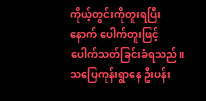ကိုယ့်တွင်းကိုတူးရပြီးနောက် ပေါက်တူးဖြင့်ပေါက်သတ်ခြင်းခံရသည်။ သပြေကုန်းရွာနေ ဦးပန်း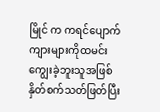မြိုင် က ကရင်ပျောက်ကျားများကိုထမင်းကျွေးခဲ့ဘူးသူအဖြစ် နှိတ်စက်သတ်ဖြတ်ပြီး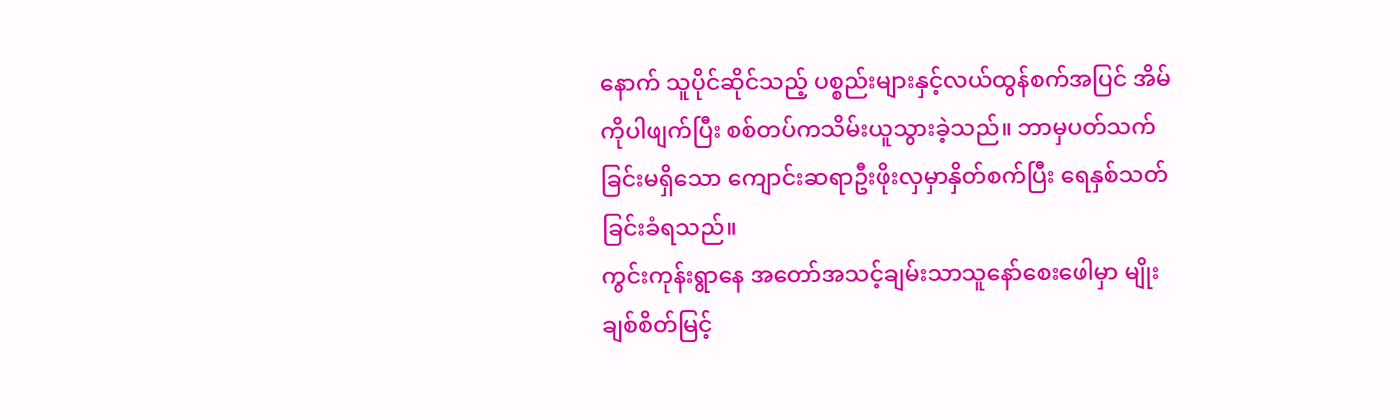နောက် သူပိုင်ဆိုင်သည့် ပစ္စည်းများနှင့်လယ်ထွန်စက်အပြင် အိမ်ကိုပါဖျက်ပြီး စစ်တပ်ကသိမ်းယူသွားခဲ့သည်။ ဘာမှပတ်သက်ခြင်းမရှိသော ကျောင်းဆရာဦးဖိုးလှမှာနှိတ်စက်ပြီး ရေနှစ်သတ်ခြင်းခံရသည်။
ကွင်းကုန်းရွာနေ အတော်အသင့်ချမ်းသာသူနော်စေးဖေါမှာ မျိုးချစ်စိတ်မြင့်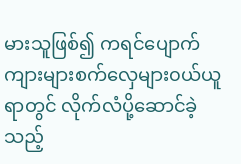မားသူဖြစ်၍ ကရင်ပျောက်ကျားများစက်လှေများ၀ယ်ယူရာတွင် လိုက်လံပို့ဆောင်ခဲ့သည့်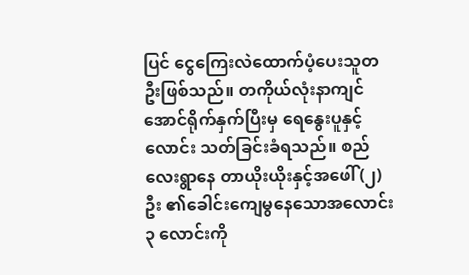ပြင် ငွေကြေးလဲထောက်ပံ့ပေးသူတဦးဖြစ်သည်။ တကိုယ်လုံးနာကျင်အောင်ရိုက်နှက်ပြီးမှ ရေနွေးပူနှင့်လောင်း သတ်ခြင်းခံရသည်။ စည်လေးရွာနေ တာယိုးယိုးနှင့်အဖေါ်(၂)ဦး ၏ခေါင်းကျေမွနေသောအလောင်း၃ လောင်းကို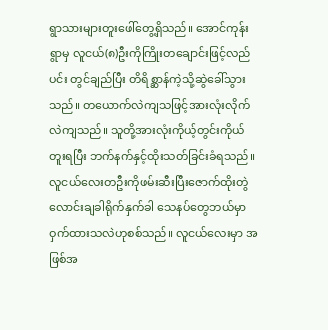ရွာသားများတူးဖေါ်တွေ့ရှိသည်။ အောင်ကုန်းရွာမှ လူငယ်(၈)ဦးကိုကြိုးတချောင်းဖြင့်လည်ပင်း တွင်ချည်ပြီး တိရိစ္ဆာန်ကဲ့သို့ဆွဲခေါ်သွားသည်။ တယောက်လဲကျသဖြင့်အားလုံးလိုက်လဲကျသည်။ သူတို့အားလုံးကိုယ့်တွင်းကိုယ်တူးရပြီး ဘက်နက်နှင့်ထိုးသတ်ခြင်းခံရသည်။ လူငယ်လေးတဦးကိုဖမ်းဆီးပြီးဇောက်ထိုးတွဲလောင်းချခါရိုက်နှက်ခါ သေနပ်တွေဘယ်မှာဝှက်ထားသလဲဟုစစ်သည်။ လူငယ်လေးမှာ အဖြစ်အ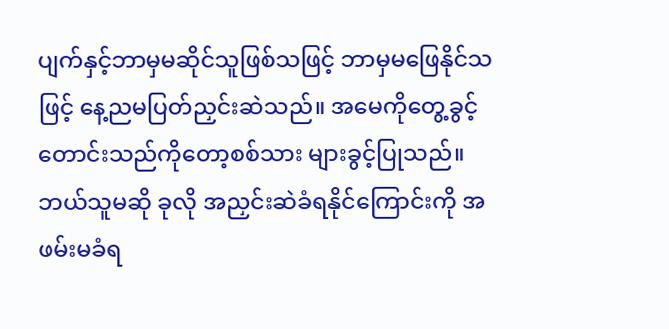ပျက်နှင့်ဘာမှမဆိုင်သူဖြစ်သဖြင့် ဘာမှမဖြေနိုင်သဖြင့် နေ့ညမပြတ်ညှင်းဆဲသည်။ အမေကိုတွေ့ခွင့်တောင်းသည်ကိုတော့စစ်သား များခွင့်ပြုသည်။ ဘယ်သူမဆို ခုလို အညှင်းဆဲခံရနိုင်ကြောင်းကို အဖမ်းမခံရ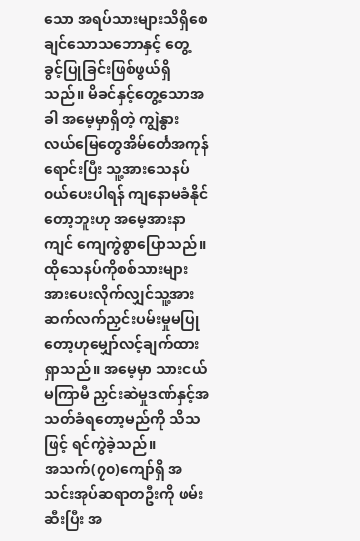သော အရပ်သားများသိရှိစေချင်သောသဘောနှင့် တွေ့ခွင့်ပြုခြင်းဖြစ်ဖွယ်ရှိသည်။ မိခင်နှင့်တွေ့သောအခါ အမေ့မှာရှိတဲ့ ကျွဲနွား လယ်မြေတွေအိမ်င်္တေအကုန်ရောင်းပြီး သူ့အားသေနပ်၀ယ်ပေးပါရန် ကျနောမခံနိုင်တော့ဘူးဟု အမေ့အားနာကျင် ကျေကွဲစွာပြောသည်။ ထိုသေနပ်ကိုစစ်သားများအားပေးလိုက်လျှင်သူ့အားဆက်လက်ညှင်းပမ်းမှုမပြုတော့ဟုမျှော်လင့်ချက်ထားရှာသည်။ အမေ့မှာ သားငယ်မကြာမီ ညှင်းဆဲမှုဒဏ်နှင့်အသတ်ခံရတော့မည်ကို သိသဖြင့် ရင်ကွဲခဲ့သည်။
အသက်(၇၀)ကျော်ရှိ အသင်းအုပ်ဆရာတဦးကို ဖမ်းဆီးပြီး အ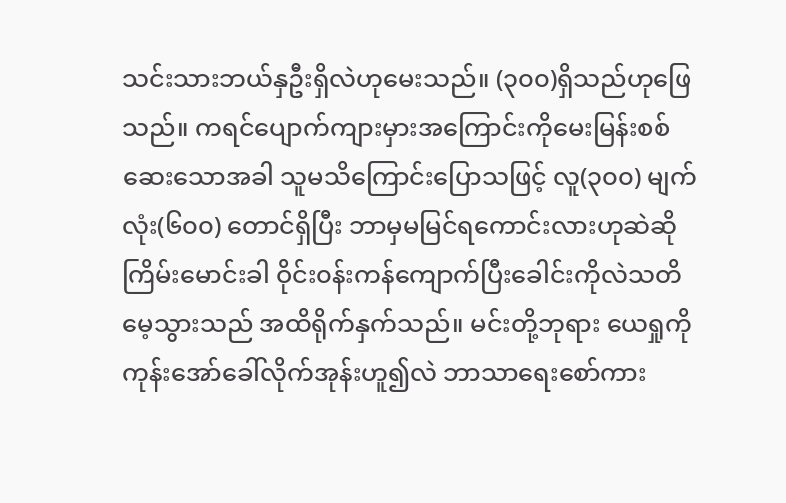သင်းသားဘယ်နှဦးရှိလဲဟုမေးသည်။ (၃၀၀)ရှိသည်ဟုဖြေသည်။ ကရင်ပျောက်ကျားမှားအကြောင်းကိုမေးမြန်းစစ်ဆေးသောအခါ သူမသိကြောင်းပြောသဖြင့် လူ(၃၀၀) မျက်လုံး(၆၀၀) တောင်ရှိပြီး ဘာမှမမြင်ရကောင်းလားဟုဆဲဆိုကြိမ်းမောင်းခါ ဝိုင်း၀န်းကန်ကျောက်ပြီးခေါင်းကိုလဲသတိမေ့သွားသည် အထိရိုက်နှက်သည်။ မင်းတို့ဘုရား ယေရှုကို ကုန်းအော်ခေါ်လိုက်အုန်းဟူ၍လဲ ဘာသာရေးစော်ကား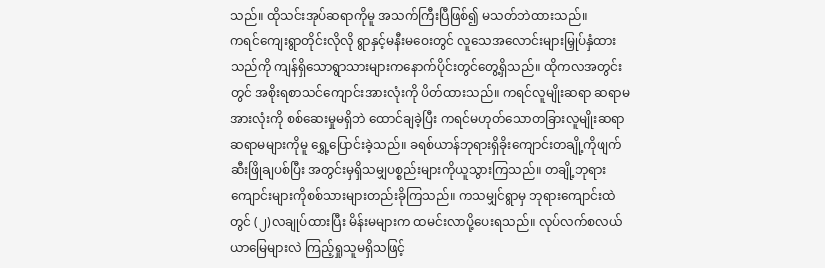သည်။ ထိုသင်းအုပ်ဆရာကိုမူ အသက်ကြီးပြီဖြစ်၍ မသတ်ဘဲထားသည်။
ကရင်ကျေးရွာတိုင်းလိုလို ရွာနှင့်မနီးမဝေးတွင် လူသေအလောင်းများမြှုပ်နှံထားသည်ကို ကျန်ရှိသောရွာသားများကနောက်ပိုင်းတွင်တွေ့ရှိသည်။ ထိုကလအတွင်းတွင် အစိုးရစာသင်ကျောင်းအားလုံးကို ပိတ်ထားသည်။ ကရင်လူမျိုးဆရာ ဆရာမ အားလုံးကို စစ်ဆေးမှုမရှိဘဲ ထောင်ချခဲ့ပြီး ကရင်မဟုတ်သောတခြားလူမျိုးဆရာဆရာမများကိုမူ ရွှေ့ပြောင်းခဲ့သည်။ ခရစ်ယာန်ဘုရားရှိခိုးကျောင်းတချို့ကိုဖျက်ဆီးဖြိုချပစ်ပြီး အတွင်းမှရှိသမျှပစ္စည်းများကိုယူသွားကြသည်။ တချို့ဘုရားကျောင်းများကိုစစ်သားများတည်းခိုကြသည်။ ကသမျှင်ရွာမှ ဘုရားကျောင်းထဲတွင် (၂)လချုပ်ထားပြီး မိန်းမများက ထမင်းလာပို့ပေးရသည်။ လုပ်လက်စလယ်ယာမြေများလဲ ကြည့်ရှုသူမရှိသဖြင့်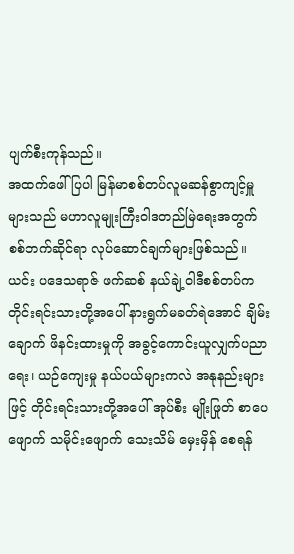ပျက်စီးကုန်သည်။
အထက်ဖေါ်ပြပါ မြန်မာစစ်တပ်လူမဆန်စွာကျင့်မှူများသည် မဟာလူမျုးကြီးဝါဒတည်မြဲရေးအတွက် စစ်ဘက်ဆိုင်ရာ လုပ်ဆောင်ချက်များဖြစ်သည်။ ယင်း ပဒေသရာဇ် ဖက်ဆစ် နယ်ချဲ့ဝါဒီစစ်တပ်ကတိုင်းရင်းသားတို့အပေါ် နားရွက်မခတ်ရဲအောင် ချိမ်းချောက် ဖိနင်းထားမှုကို အခွင့်ကောင်းယူလျှက်ပညာရေး၊ ယဉ်ကျေးမှု နယ်ပယ်များကလဲ အနုနည်းများဖြင့် တိုင်းရင်းသားတို့အပေါ် အုပ်စီး မျိုးဖြုတ် စာပေဖျောက် သမိုင်းဖျောက် သေးသိမ် မှေးမှိန် စေရန်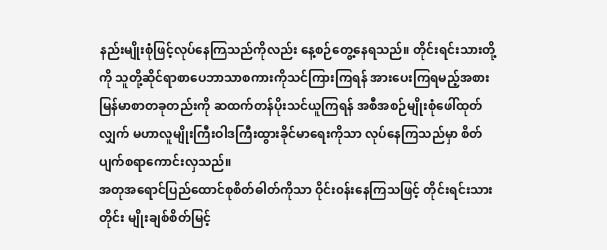နည်းမျိုးစုံဖြင့်လုပ်နေကြသည်ကိုလည်း နေ့စဉ်တွေ့နေရသည်။ တိုင်းရင်းသားတို့ကို သူတို့ဆိုင်ရာစာပေဘာသာစကားကိုသင်ကြားကြရန် အားပေးကြရမည့်အစား မြန်မာစာတခုတည်းကို ဆထက်တန်ပိုးသင်ယူကြရန် အစီအစဉ်မျိုးစုံဖေါ်ထုတ်လျှက် မဟာလူမျိုးကြီးဝါဒကြီးထွားခိုင်မာရေးကိုသာ လုပ်နေကြသည်မှာ စိတ်ပျက်စရာကောင်းလှသည်။
အတုအရောင်ပြည်ထောင်စုစိတ်ဓါတ်ကိုသာ ဝိုင်း၀န်းနေကြသဖြင့် တိုင်းရင်းသားတိုင်း မျိုးချစ်စိတ်မြင့်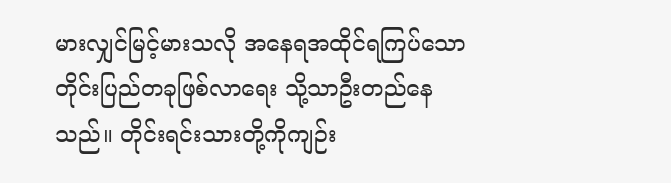မားလျှင်မြင့်မားသလို အနေရအထိုင်ရကြပ်သော တိုင်းပြည်တခုဖြစ်လာရေး သို့သာဦးတည်နေသည်။ တိုင်းရင်းသားတို့ကိုကျဉ်း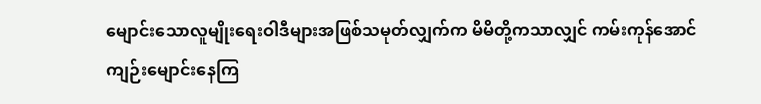မျောင်းသောလူမျိုးရေးဝါဒီများအဖြစ်သမုတ်လျှက်က မိမိတို့ကသာလျှင် ကမ်းကုန်အောင်ကျဉ်းမျောင်းနေကြ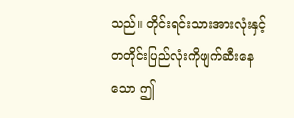သည်။ တိုင်းရင်းသားအားလုံးနှင့်တတိုင်းပြည်လုံးကိုဖျက်ဆီးနေသော ဤ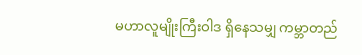မဟာလူမျိုးကြီးဝါဒ ရှိနေသမျှ ကမ္ဘာတည်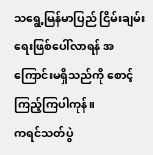သရွေ့မြန်မာပြည် ငြိမ်းချမ်းရေးဖြစ်ပေါ်လာရန် အကြောင်းမရှိသည်ကို စောင့်ကြည့်ကြပါကုန်။
ကရင်သတ်ပွဲ